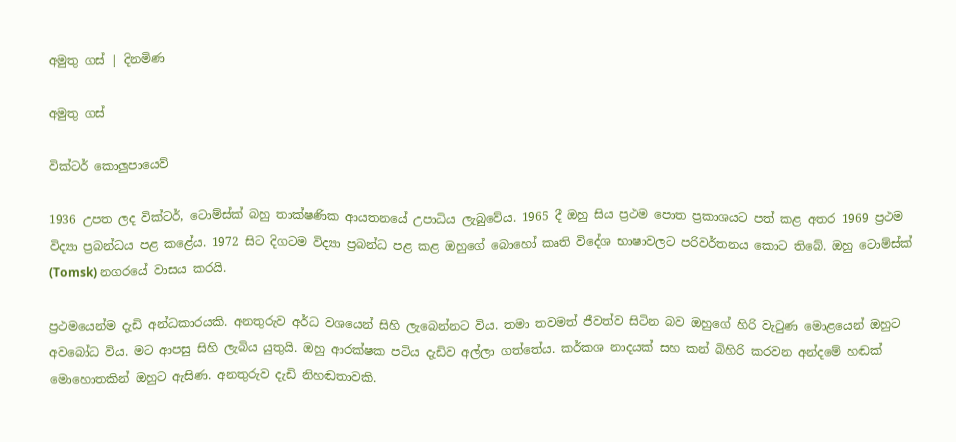අමුතු ගස් | දිනමිණ

අමුතු ගස්

වික්ටර් කොලුපායෙව්

1936 උපත ලද වික්ටර්, ටොම්ස්ක් බහු තාක්ෂණික ආයතනයේ උපාධිය ලැබුවේය. 1965 දී ඔහු සිය ප්‍රථම පොත ප්‍රකාශයට පත් කළ අතර 1969 ප්‍රථම විද්‍යා ප්‍රබන්ධය පළ කළේය. 1972 සිට දිගටම විද්‍යා ප්‍රබන්ධ පළ කළ ඔහුගේ බොහෝ කෘති විදේශ භාෂාවලට පරිවර්තනය කොට තිබේ. ඔහු ටොම්ස්ක් (Tomsk) නගරයේ වාසය කරයි.

ප්‍රථමයෙන්ම දැඩි අන්ධකාරයකි. අනතුරුව අර්ධ වශයෙන් සිහි ලැබෙන්නට විය. තමා තවමත් ජීවත්ව සිටින බව ඔහුගේ හිරි වැටුණ මොළයෙන් ඔහුට අවබෝධ විය. මට ආපසු සිහි ලැබිය යුතුයි. ඔහු ආරක්ෂක පටිය දැඩිව අල්ලා ගත්තේය. කර්කශ නාදයක් සහ කන් බිහිරි කරවන අන්දමේ හඬක් මොහොතකින් ඔහුට ඇසිණ. අනතුරුව දැඩි නිහඬතාවකි.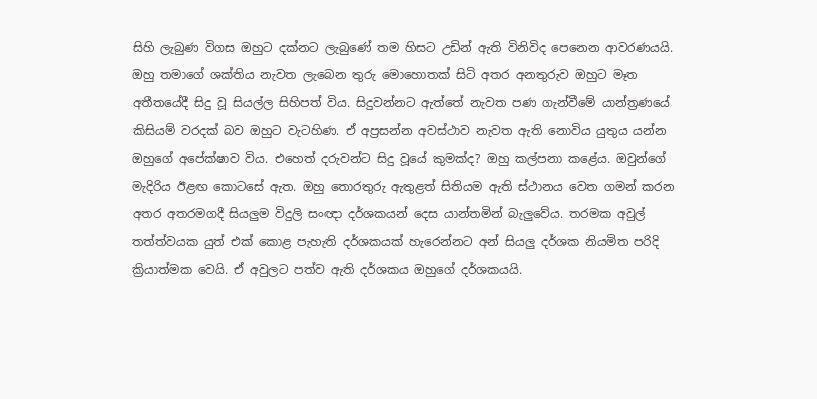සිහි ලැබුණ විගස ඔහුට දක්නට ලැබුණේ තම හිසට උඩින් ඇති විනිවිද පෙනෙන ආවරණයයි. ඔහු තමාගේ ශක්තිය නැවත ලැබෙන තුරු මොහොතක් සිටි අතර අනතුරුව ඔහුට මෑත අතීතයේදී සිදු වූ සියල්ල සිහිපත් විය. සිදුවන්නට ඇත්තේ නැවත පණ ගැන්වීමේ යාන්ත්‍රණයේ කිසියම් වරදක් බව ඔහුට වැටහිණ. ඒ අප්‍රසන්න අවස්ථාව නැවත ඇති නොවිය යුතුය යන්න ඔහුගේ අපේක්ෂාව විය. එහෙත් දරුවන්ට සිදු වූයේ කුමක්ද? ඔහු කල්පනා කළේය. ඔවුන්ගේ මැදිරිය ඊළඟ කොටසේ ඇත. ඔහු තොරතුරු ඇතුළත් සිතියම ඇති ස්ථානය වෙත ගමන් කරන අතර අතරමගදී සියලුම විදුලි සංඥා දර්ශකයන් දෙස යාන්තමින් බැලුවේය. තරමක අවුල් තත්ත්වයක යුත් එක් කොළ පැහැති දර්ශකයක් හැරෙන්නට අන් සියලු දර්ශක නියමිත පරිදි ක්‍රියාත්මක වෙයි. ඒ අවුලට පත්ව ඇති දර්ශකය ඔහුගේ දර්ශකයයි.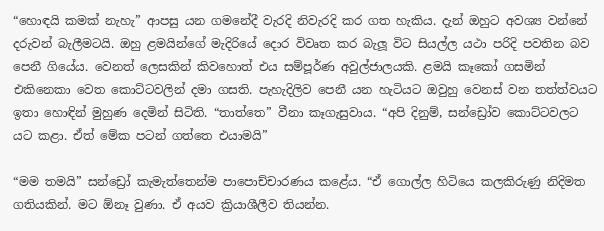“හොඳයි කමක් නැහැ” ආපසු යන ගමනේදී වැරදි නිවැරදි කර ගත හැකිය. දැන් ඔහුට අවශ්‍ය වන්නේ දරුවන් බැලීමටයි. ඔහු ළමයින්ගේ මැදිරියේ දොර විවෘත කර බැලූ විට සියල්ල යථා පරිදි පවතින බව පෙනී ගියේය. වෙනත් ලෙසකින් කිවහොත් එය සම්පූර්ණ අවුල්ජාලයකි. ළමයි කෑකෝ ගසමින් එකිනෙකා වෙත කොට්ටවලින් දමා ගසති. පැහැදිලිව පෙනී යන හැටියට ඔවුහු වෙනස් වන තත්ත්වයට ඉතා හොඳින් මුහුණ දෙමින් සිටිති. “තාත්තෙ” වීනා කෑගැසුවාය. “අපි දිනුම්, සන්ඩ්‍රෝව කොට්ටවලට යට කළා. ඒත් මේක පටන් ගත්තෙ එයාමයි”

“මම තමයි” සන්ඩ්‍රෝ කැමැත්තෙන්ම පාපොච්චාරණය කළේය. “ඒ ගොල්ල හිටියෙ කලකිරුණු නිදිමත ගතියකින්. මට ඕනෑ වුණා. ඒ අයව ක්‍රියාශීලීව තියන්න.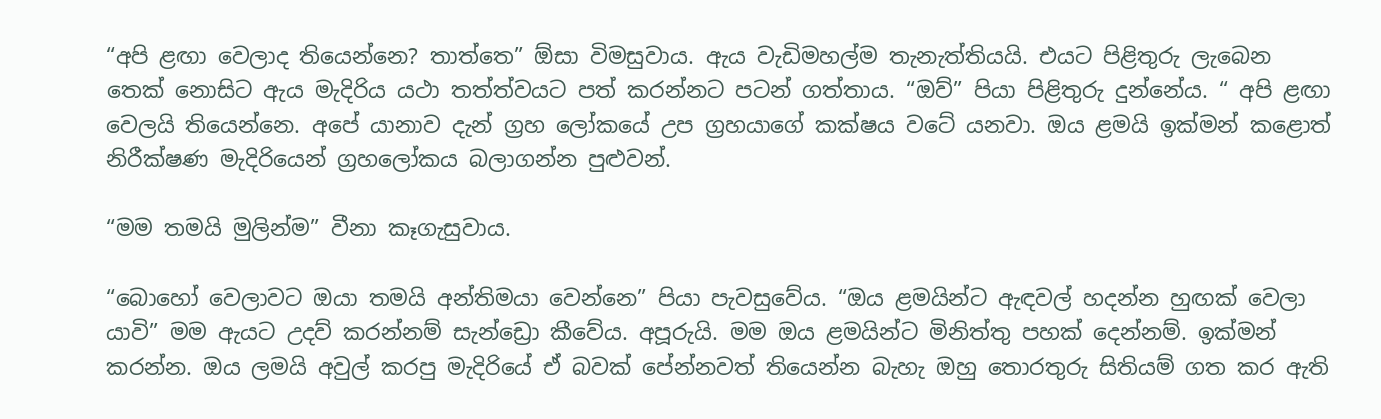“අපි ළඟා වෙලාද තියෙන්නෙ? තාත්තෙ” ඕසා විමසුවාය. ඇය වැඩිමහල්ම තැනැත්තියයි. එයට පිළිතුරු ලැබෙන තෙක් නොසිට ඇය මැදිරිය යථා තත්ත්වයට පත් කරන්නට පටන් ගත්තාය. “ඔව්” පියා පිළිතුරු දුන්නේය. “ අපි ළඟා වෙලයි තියෙන්නෙ. අපේ යානාව දැන් ග්‍රහ ලෝකයේ උප ග්‍රහයාගේ කක්ෂය වටේ යනවා. ඔය ළමයි ඉක්මන් කළොත් නිරීක්ෂණ මැදිරියෙන් ග්‍රහලෝකය බලාගන්න පුළුවන්.

“මම තමයි මුලින්ම” වීනා කෑගැසුවාය.

“බොහෝ වෙලාවට ඔයා තමයි අන්තිමයා වෙන්නෙ” පියා පැවසුවේය. “ඔය ළමයින්ට ඇඳවල් හදන්න හුඟක් වෙලා යාවි” මම ඇයට උදව් කරන්නම් සැන්ඩ්‍රො කීවේය. අපූරුයි. මම ඔය ළමයින්ට මිනිත්තු පහක් දෙන්නම්. ඉක්මන් කරන්න. ඔය ලමයි අවුල් කරපු මැදිරියේ ඒ බවක් පේන්නවත් තියෙන්න බැහැ ඔහු තොරතුරු සිතියම් ගත කර ඇති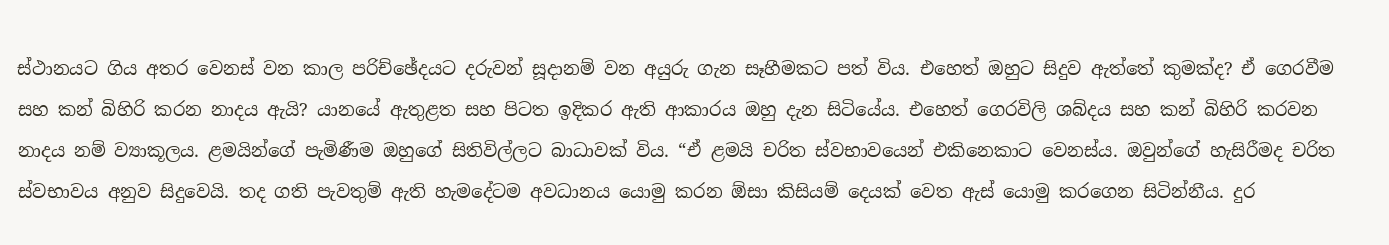ස්ථානයට ගිය අතර වෙනස් වන කාල පරිච්ඡේදයට දරුවන් සූදානම් වන අයුරු ගැන සෑහීමකට පත් විය. එහෙත් ඔහුට සිදුව ඇත්තේ කුමක්ද? ඒ ගෙරවීම සහ කන් බිහිරි කරන නාදය ඇයි? යානයේ ඇතුළත සහ පිටත ඉදිකර ඇති ආකාරය ඔහු දැන සිටියේය. එහෙත් ගෙරවිලි ශබ්දය සහ කන් බිහිරි කරවන නාදය ‍නම් ව්‍යාකූලය. ළමයින්ගේ පැමිණීම ඔහුගේ සිතිවිල්ලට බාධාවක් විය. “ඒ ළමයි චරිත ස්වභාවයෙන් එකිනෙකාට වෙනස්ය. ඔවුන්ගේ හැසිරීමද චරිත ස්වභාවය අනුව සිදුවෙයි. තද ගති පැවතුම් ඇති හැමදේටම අවධානය යොමු කරන ඕසා කිසියම් දෙයක් වෙත ඇස් යොමු කරගෙන සිටින්නීය. දුර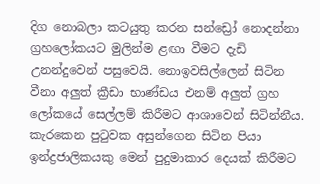දිග නොබලා කටයුතු කරන සන්ඩ්‍රෝ නොදන්නා ග්‍රහලෝකයට මුලින්ම ළඟා වීමට දැඩි උනන්දුවෙන් පසුවෙයි. නොඉවසිල්ලෙන් සිටින වීනා අලුත් ක්‍රීඩා භාණ්ඩය එනම් අලුත් ග්‍රහ ලෝකයේ සෙල්ලම් කිරීමට ආශාවෙන් සිටින්නීය. කැරකෙන පුටුවක අසුන්ගෙන සිටින පියා ඉන්ද්‍රජාලිකයකු මෙන් පුදුමාකාර දෙයක් කිරීමට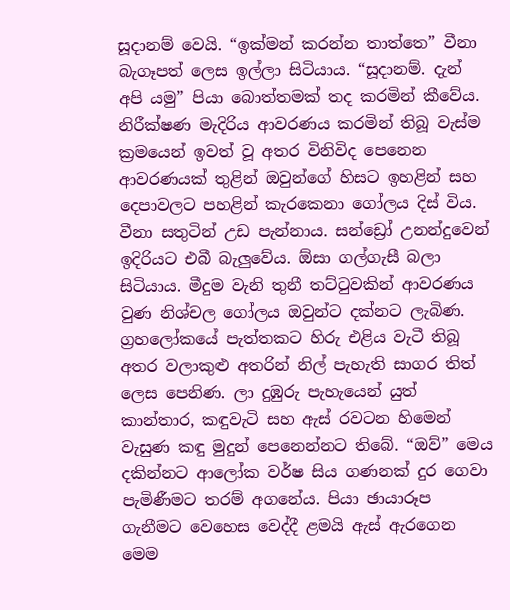සූදානම් වෙයි. “ඉක්මන් කරන්න තාත්තෙ” වීනා බැගෑපත් ලෙස ඉල්ලා සිටියාය. “සූදානම්. දැන් අපි යමු” පියා බොත්තමක් තද කරමින් කීවේය. නිරීක්ෂණ මැදිරිය ආවරණය කරමින් තිබූ වැස්ම ක්‍රමයෙන් ඉවත් වූ අතර විනිවිද පෙනෙන ආවරණයක් තුළින් ඔවුන්ගේ හිසට ඉහළින් සහ දෙපාවලට පහළින් කැරකෙනා ගෝලය දිස් විය. වීනා සතුටින් උඩ පැන්නාය. සන්ඩ්‍රෝ උනන්දුවෙන් ඉදිරියට එබී බැලුවේය. ඕසා ගල්ගැසී බලා සිටියාය. මීදුම වැනි තුනී තට්ටුවකින් ආවරණය වුණ නිශ්චල ගෝලය ඔවුන්ට දක්නට ලැබිණ. ග්‍රහලෝකයේ පැත්තකට හිරු එළිය වැටී තිබූ අතර වලාකුළු අතරින් නිල් පැහැති සාගර තිත් ලෙස පෙනිණ. ලා දුඹුරු පැහැයෙන් යුත් කාන්තාර, කඳුවැටි සහ ඇස් රවටන හිමෙන් වැසුණ කඳු මුදුන් පෙනෙන්නට තිබේ. “ඔව්” මෙය දකින්නට ආලෝක වර්ෂ සිය ගණනක් දුර ගෙවා පැමිණීමට තරම් අගනේය. පියා ඡායාරූප ගැනීමට වෙහෙස වෙද්දී ළමයි ඇස් ඇරගෙන මෙම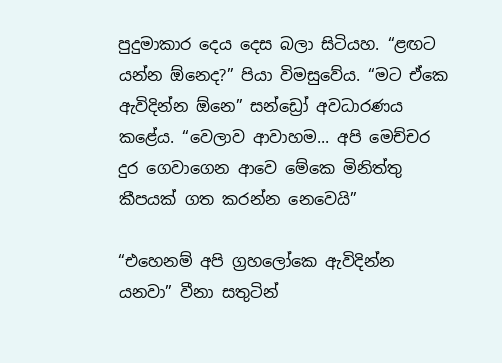පුදුමාකාර දෙය දෙස බලා සිටියහ. “ළඟට යන්න ඕනෙද?” පියා විමසුවේය. “මට ඒකෙ ඇවිදින්න ඕනෙ” සන්ඩ්‍රෝ අවධාරණය කළේය. “වෙලාව ආවාහම... අපි මෙච්චර දුර ගෙවාගෙන ආවෙ මේකෙ මිනිත්තු කීපයක් ගත කරන්න නෙවෙයි”

“එහෙනම් අපි ග්‍රහලෝකෙ ඇවිදින්න යනවා” වීනා සතුටින්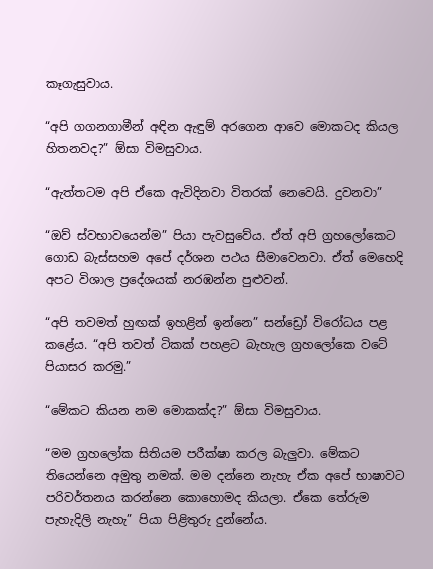කෑගැසුවාය.

“අපි ගගනගාමීන් අඳින ඇඳුම් අරගෙන ආවෙ මොකටද කියල හිතනවද?” ඕසා විමසුවාය.

“ඇත්තටම අපි ඒකෙ ඇවිදිනවා විතරක් නෙවෙයි. දුවනවා”

“ඔව් ස්වභාවයෙන්ම” පියා පැවසුවේය. ඒත් අපි ග්‍රහලෝකෙට ගොඩ බැස්සහම අපේ දර්ශන පථය සීමාවෙනවා. ඒත් මෙහෙදි අපට විශාල ප්‍රදේශයක් නරඹන්න පුළුවන්.

“අපි තවමත් හුඟක් ඉහළින් ඉන්නෙ” සන්ඩ්‍රෝ විරෝධය පළ කළේය. “අපි තවත් ටිකක් පහළට බැහැල ග්‍රහලෝකෙ වටේ පියාසර කරමු.”

“මේකට කියන නම මොකක්ද?” ඕසා විමසුවාය.

“මම ග්‍රහලෝක සිතියම පරීක්ෂා කරල බැලුවා. මේකට තියෙන්නෙ අමුතු නමක්. මම දන්නෙ නැහැ ඒක අපේ භාෂාවට පරිවර්තනය කරන්නෙ කොහොමද කියලා. ඒකෙ තේරුම පැහැදිලි නැහැ” පියා පිළිතුරු දුන්නේය.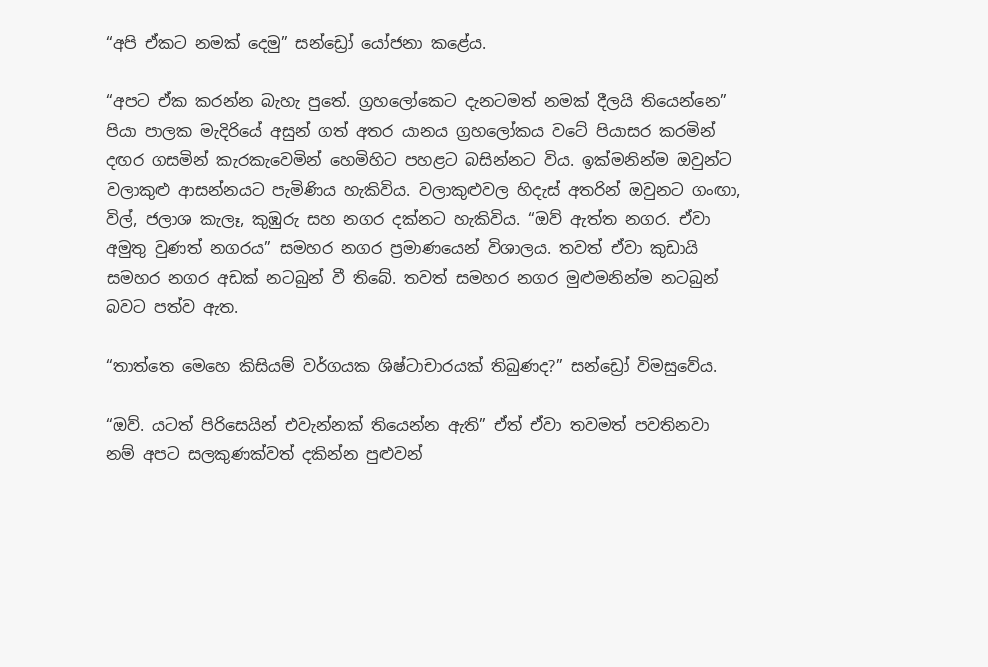“අපි ඒකට නමක් දෙමු” සන්ඩ්‍රෝ යෝජනා කළේය.

“අපට ඒක කරන්න බැහැ පුතේ. ග්‍රහලෝකෙට දැනටමත් නමක් දීලයි තියෙන්නෙ” පියා පාලක මැදිරියේ අසුන් ගත් අතර යානය ග්‍රහලෝකය වටේ පියාසර කරමින් දඟර ගසමින් කැරකැවෙමින් හෙමිහිට පහළට බසින්නට විය. ඉක්මනින්ම ඔවුන්ට වලාකුළු ආසන්නයට පැමිණිය හැකිවිය. වලාකුළුවල හිදැස් අතරින් ඔවුනට ගංඟා, විල්, ජලාශ කැලෑ, කුඹුරු සහ නගර දක්නට හැකිවිය. “ඔව් ඇත්ත නගර. ඒවා අමුතු වුණත් නගරය” සමහර නගර ප්‍රමාණයෙන් විශාලය. තවත් ඒවා කුඩායි සමහර නගර අඩක් නටබුන් වී තිබේ. තවත් සමහර නගර මුළුමනින්ම නටබුන් බවට පත්ව ඇත.

“තාත්තෙ මෙහෙ කිසියම් වර්ගයක ශිෂ්ටාචාරයක් තිබුණද?” සන්ඩ්‍රෝ විමසුවේය.

“ඔව්. යටත් පිරිසෙයින් එවැන්නක් තියෙන්න ඇති” ඒත් ඒවා තවමත් පවතිනවා නම් අපට සලකුණක්වත් දකින්න පුළුවන්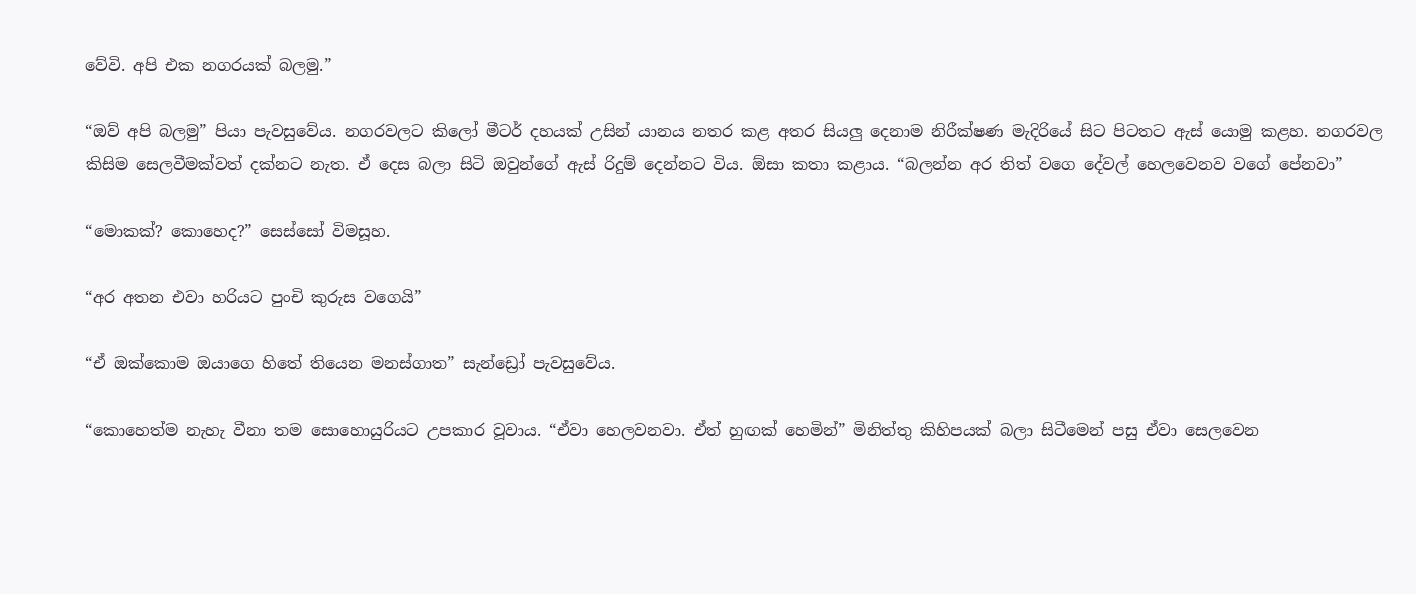වේවි. අපි එක නගරයක් බලමු.”

“ඔව් අපි බලමු” පියා පැවසුවේය. නගරවලට කිලෝ මීටර් දහයක් උසින් යානය නතර කළ අතර සියලු දෙනාම නිරීක්ෂණ මැදිරියේ සිට පිටතට ඇස් යොමු කළහ. නගරවල කිසිම සෙලවීමක්වත් දක්නට නැත. ඒ දෙස බලා සිටි ඔවුන්ගේ ඇස් රිදුම් දෙන්නට විය. ඕසා කතා කළාය. “බලන්න අර තිත් වගෙ දේවල් හෙලවෙනව ව‍ගේ පේනවා”

“මොකක්? කොහෙද?” සෙස්සෝ විමසූහ.

“අර අතන එවා හරියට පුංචි කුරුස වගෙයි”

“ඒ ඔක්කොම ඔයාගෙ හිතේ තියෙන මනස්ගාත” සැන්ඩ්‍රෝ පැවසුවේය.

“කොහෙත්ම නැහැ වීනා තම සොහොයුරියට උපකාර වූවාය. “ඒවා හෙලවනවා. ඒත් හුඟක් හෙමින්” මිනිත්තු කිහිපයක් බලා සිටීමෙන් පසු ඒවා සෙලවෙන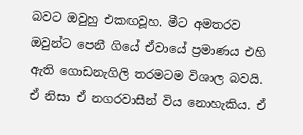බවට ඔවුහු එකඟවූහ. මීට අමතරව ඔවුන්ට පෙනී ගියේ ඒවායේ ප්‍රමාණය එහි ඇති ගොඩනැගිලි තරමටම විශාල බවයි. ඒ නිසා ඒ නගරවාසීන් විය නොහැකිය. ඒ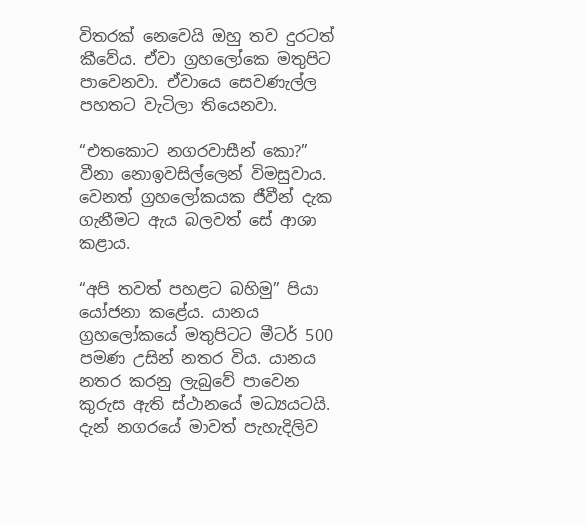විතරක් නෙවෙයි ඔහු තව දුරටත් කීවේය. ඒවා ග්‍රහලෝකෙ මතුපිට පාවෙනවා. ඒවායෙ සෙවණැල්ල පහතට වැටිලා තියෙනවා.

“එතකොට නගරවාසීන් කො?” වීනා නොඉවසිල්ලෙන් විමසුවාය. වෙනත් ග්‍රහලෝකයක ජීවීන් දැක ගැනීමට ඇය බලවත් සේ ආශා කළාය.

“අපි තවත් පහළට බහිමු” පියා යෝජනා කළේය. යානය ග්‍රහලෝකයේ මතුපිටට මීටර් 500 පමණ උසින් නතර විය. යානය නතර කරනු ලැබුවේ පාවෙන කුරුස ඇති ස්ථානයේ මධ්‍යයටයි. දැන් නගරයේ මාවත් පැහැදිලිව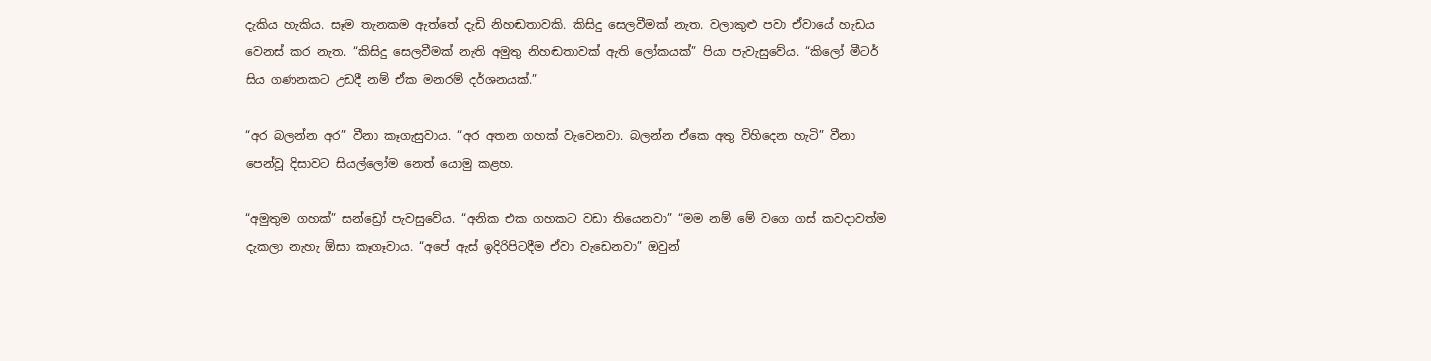දැකිය හැකිය. සෑම තැනකම ඇත්තේ දැඩි නිහඬතාවකි. කිසිදු සෙලවීමක් නැත. වලාකුළු පවා ඒවායේ හැඩය වෙනස් කර නැත. “කිසිදු සෙලවීමක් නැති අමුතු නිහඬතාවක් ඇති ලෝකයක්” පියා පැවැසුවේය. “කිලෝ මීටර් සිය ගණනකට උඩදී නම් ඒක මනරම් දර්ශනයක්.”

“අර බලන්න අර” වීනා කෑගැසුවාය. “අර අතන ගහක් වැවෙනවා. බලන්න ඒකෙ අතු විහිදෙන හැටි” වීනා පෙන්වූ දිසාවට සියල්ලෝම නෙත් යොමු කළහ.

“අමුතුම ගහක්” සන්ඩ්‍රෝ පැවසුවේය. “අනික එක ගහකට වඩා තියෙනවා” “මම නම් මේ වගෙ ගස් කවදාවත්ම දැකලා නැහැ ඕසා කෑගෑවාය. “අපේ ඇස් ඉදිරිපිටදීම ඒවා වැඩෙනවා” ඔවුන්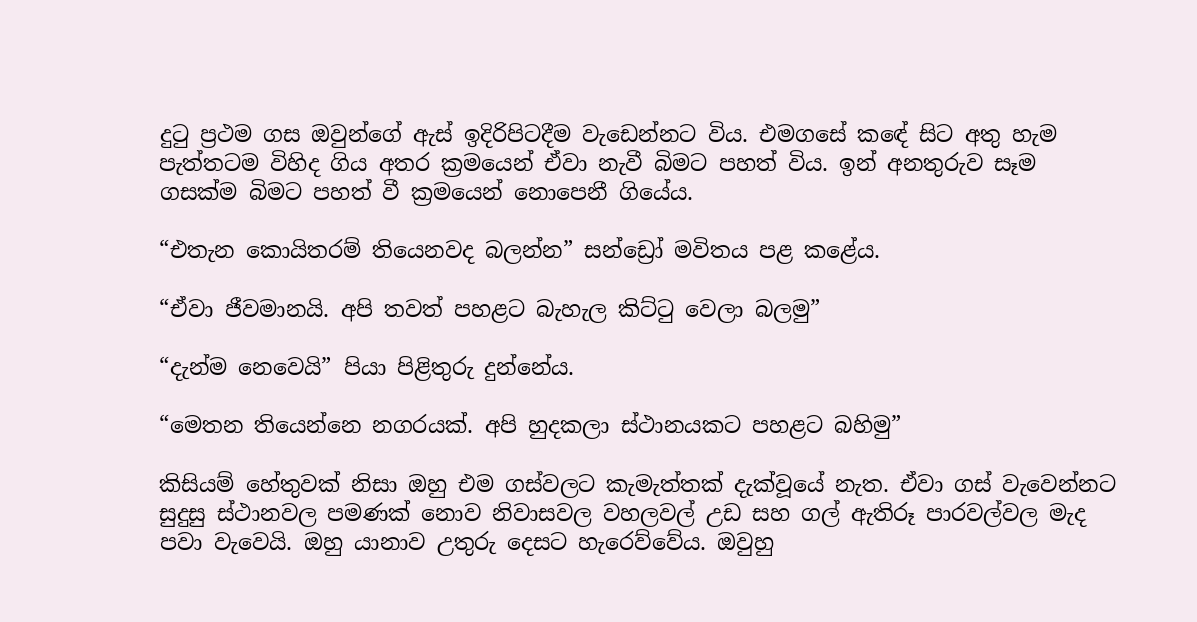දුටු ප්‍රථම ගස ඔවුන්ගේ ඇස් ඉදිරිපිටදීම වැඩෙන්නට විය. එමගසේ ක‍‍ඳේ සිට අතු හැම පැත්තටම විහිද ගිය අතර ක්‍රමයෙන් ඒවා නැවී බිමට පහත් විය. ඉන් අනතුරුව සෑම ගසක්ම බිමට පහත් වී ක්‍රමයෙන් නොපෙනී ගියේය.

“එතැන කොයිතරම් තියෙනවද බලන්න” සන්ඩ්‍රෝ මවිතය පළ කළේය.

“ඒවා ජීවමානයි. අපි තවත් පහළට බැහැල කිට්ටු වෙලා බලමු”

“දැන්ම නෙවෙයි” පියා පිළිතුරු දුන්නේය.

“මෙතන තියෙන්නෙ නගරයක්. අපි හුදකලා ස්ථානයකට පහළට බහිමු”

කිසියම් හේතුවක් නිසා ඔහු එම ගස්වලට කැමැත්තක් දැක්වූයේ නැත. ඒවා ගස් වැවෙන්නට සුදුසු ස්ථානවල පමණක් නොව නිවාසවල වහලවල් උඩ සහ ගල් ඇතිරූ පාරවල්වල මැද පවා වැවෙයි. ඔහු යානාව උතුරු දෙසට හැරෙව්වේය. ඔවුහු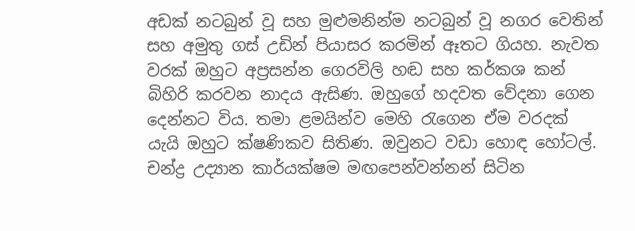අඩක් නටබුන් වූ සහ මුළුමනින්ම නටබුන් වූ නගර වෙතින් සහ අමුතු ගස් උඩින් පියාසර කරමින් ඈතට ගියහ. නැවත වරක් ඔහුට අප්‍රසන්න ගෙරවිලි හඬ සහ කර්කශ කන් බිහිරි කරවන නාදය ඇසිණ. ඔහුගේ හදවත වේදනා ගෙන දෙන්නට විය. තමා ළමයින්ව මෙහි රැගෙන ඒම වරදක් යැයි ඔහුට ක්ෂණිකව සිතිණ. ඔවුනට වඩා හොඳ හෝටල්. චන්ද්‍ර උද්‍යාන කාර්යක්ෂම මඟපෙන්වන්නන් සිටින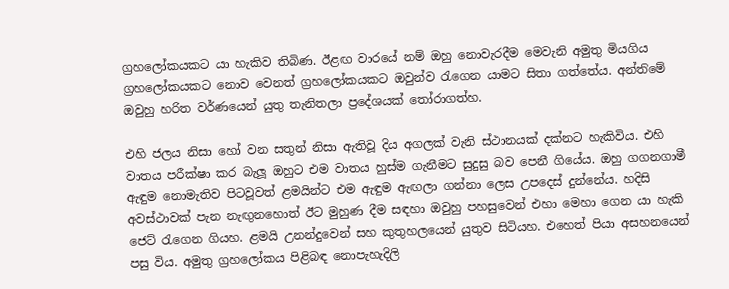ග්‍රහලෝකයකට යා හැකිව තිබිණ. ඊළඟ වාරයේ නම් ඔහු නොවැරදීම මෙවැනි අමුතු මියගිය ග්‍රහලෝකයකට නොව වෙනත් ග්‍රහ‍ලෝකයකට ඔවුන්ව රැගෙන යාමට සිතා ගත්තේය. අන්ත‍ිමේ ඔවුහු හරිත වර්ණයෙන් යුතු තැනිතලා ප්‍රදේශයක් තෝරාගත්හ.

එහි ජලය නිසා හෝ වන සතුන් නිසා ඇතිවූ දිය අගලක් වැනි ස්ථානයක් දක්නට හැකිවිය. එහි වාතය පරීක්ෂා කර බැලූ ඔහුට එම වාතය හුස්ම ගැනීමට සුදුසු බව පෙනී ගියේය. ඔහු ගගනගාමී ඇඳුම නොමැතිව පිටවූවත් ළමයින්ට එම ඇඳුම ඇඟලා ගන්නා ලෙස උපදෙස් දුන්නේය. හදිසි අවස්ථාවක් පැන නැඟුනහොත් ඊට මුහුණ දීම සඳහා ඔවුහු පහසුවෙන් එහා මෙහා ගෙන යා හැකි ජෙට් රැගෙන ගියහ. ළමයි උනන්දුවෙන් සහ කුතුහලයෙන් යුතුව සිටියහ. එහෙත් පියා අසහනයෙන් පසු විය. අමුතු ග්‍රහලෝකය පිළිබඳ නොපැහැදිලි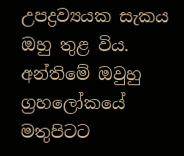උපද්‍රව්‍යයක සැකය ඔහු තුළ විය. අන්තිමේ ඔවුහු ග්‍රහලෝකයේ මතුපිටට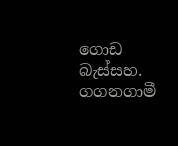ගොඩ බැස්සහ. ගගනගාමී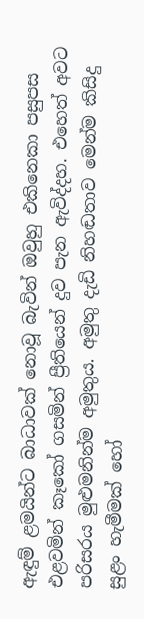ඇඳුම් ළමයින්ට බාධාවක් නොවූ බැවින් ඔවුහු එකිනෙකා පසුපස එළවමින් කෑකෝ ගසමින් ප්‍රීතියෙන් දුව පැන ඇවිද්දහ. එහෙත් අවට පරිසරය මුළුමනින්ම අමුතුය. අමුතු දැඩි නිහඬතාව මෙන්ම කිසිදු සුළං හැමීමක් හෝ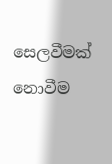සෙලවීමක් නොවීම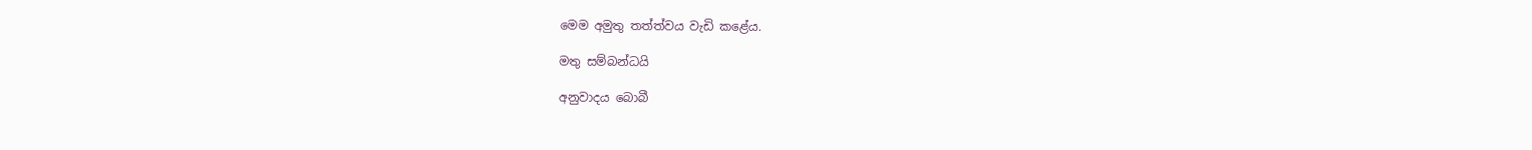මෙම අමුතු තත්ත්වය වැඩි කළේය.

මතු සම්බන්ධයි

අනුවාදය බොබී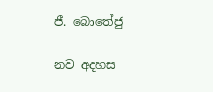ජී. බොතේජු

නව අදහස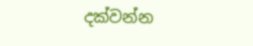දක්වන්න